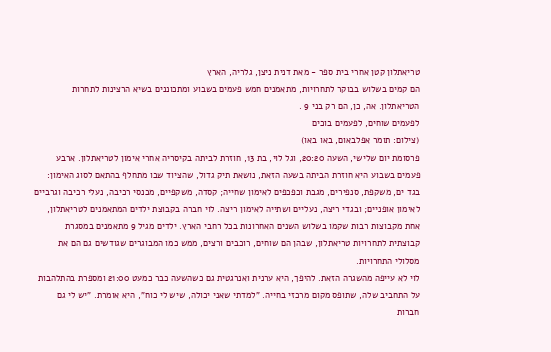טריאתלון קטן אחרי בית ספר - מאת דנית ניצן, גלריה, הארץ
הם קמים בשלוש בבוקר לתחרויות, מתאמנים חמש פעמים בשבוע ומתכוננים בשיא הרצינות לתחרות הטריאתלון. אה, כן, הם רק בני 9 .
לפעמים שוחים, לפעמים בוכים
(צילום: תומר אפלבאום, באו באו)
פרסומת יום שלישי, השעה 20:20, וגל לוי, בת 13, חוזרת לביתה בקיסריה אחרי אימון לטריאתלון. ארבע פעמים בשבוע היא חוזרת הביתה בשעה הזאת, נושאת תיק גדול, שהציוד שבו מתחלף בהתאם לסוג האימון: בגד ים, משקפת, סנפירים, מגבת וכפכפים לאימון שחייה; קסדה, משקפיים, מכנסי רכיבה, נעלי רכיבה וגרביים לאימון אופניים; ובגדי ריצה, נעליים ושתייה לאימון ריצה. לוי חברה בקבוצת ילדים המתאמנים לטריאתלון, אחת מקבוצות רבות שקמו בשלוש השנים האחרונות בכל רחבי הארץ. ילדים מגיל 9 מתאמנים במסגרת קבוצתית לתחרויות טריאתלון, שבהן הם שוחים, רוכבים ורצים, ממש כמו המבוגרים שגודשים גם הם את מסלולי התחרויות.
לוי לא עייפה מהשגרה הזאת. להיפך, היא ערנית ואנרגטית גם כשהשעה כבר כמעט 21:00 ומספרת בהתלהבות על התחביב שלה, שתופס מקום מרכזי בחייה. "למדתי שאני יכולה, שיש לי כוח", היא אומרת. "יש לי גם חברות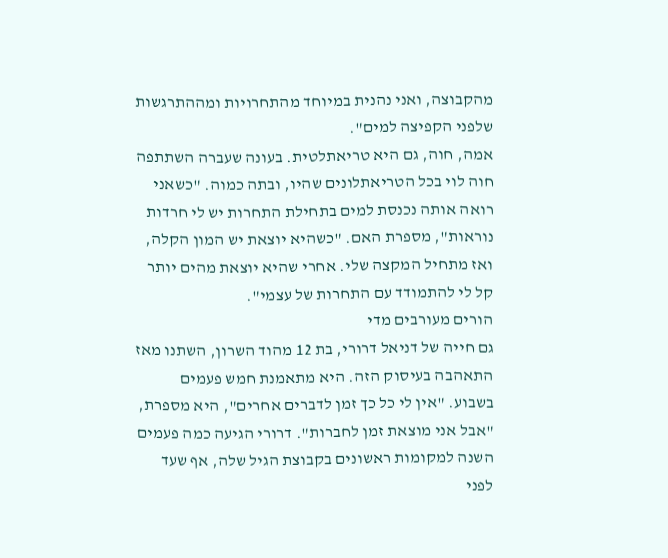מהקבוצה, ואני נהנית במיוחד מהתחרויות ומההתרגשות שלפני הקפיצה למים".
אמה, חוה, גם היא טריאתלטית. בעונה שעברה השתתפה חוה לוי בכל הטריאתלונים שהיו, ובתה כמוה. "כשאני רואה אותה נכנסת למים בתחילת התחרות יש לי חרדות נוראות", מספרת האם. "כשהיא יוצאת יש המון הקלה, ואז מתחיל המקצה שלי. אחרי שהיא יוצאת מהים יותר קל לי להתמודד עם התחרות של עצמי".
הורים מעורבים מדי
גם חייה של דניאל דרורי, בת 12 מהוד השרון, השתנו מאז התאהבה בעיסוק הזה. היא מתאמנת חמש פעמים בשבוע. "אין לי כל כך זמן לדברים אחרים", היא מספרת, "אבל אני מוצאת זמן לחברות". דרורי הגיעה כמה פעמים השנה למקומות ראשונים בקבוצת הגיל שלה, אף שעד לפני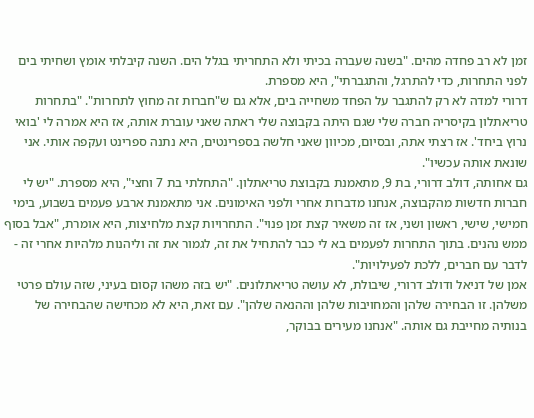זמן לא רב פחדה מהים. "בשנה שעברה בכיתי ולא התחריתי בגלל הים. השנה קיבלתי אומץ ושחיתי בים לפני התחרות, כדי להתרגל, והתגברתי", היא מספרת.
דרורי למדה לא רק להתגבר על הפחד משחייה בים, אלא גם ש"חברות זה מחוץ לתחרות". "בתחרות טריאתלון בקיסריה חברה שלי שגם היתה בקבוצה שלי ראתה שאני עוברת אותה, אז היא אמרה לי 'בואי נרוץ ביחד'. אז רצתי אתה, ובסיום, מכיוון שאני חלשה בספרינטים, היא נתנה ספרינט ועקפה אותי. אני שונאת אותה עכשיו".
גם אחותה, דולב דרורי, בת 9, מתאמנת בקבוצת טריאתלון. "התחלתי בת 7 וחצי", היא מספרת. "יש לי חברות חדשות מהקבוצה, אנחנו מדברות אחרי ולפני האימונים. אני מתאמנת ארבע פעמים בשבוע, בימי חמישי, שישי, ראשון ושני, אז זה משאיר קצת זמן פנוי". התחרויות קצת מלחיצות, היא אומרת, "אבל בסוף ממש נהנים. בתוך התחרות לפעמים בא לי כבר להתחיל את זה, לגמור את זה וליהנות מלהיות אחרי זה - לדבר עם חברים, ללכת לפעילויות".
אמן של דניאל ודולב דרורי, שיבולת, לא עושה טריאתלונים. "יש בזה משהו קסום בעיני, שזה עולם פרטי משלהן. זו הבחירה שלהן והמחויבות שלהן וההנאה שלהן". עם זאת, היא לא מכחישה שהבחירה של בנותיה מחייבת גם אותה. "אנחנו מעירים בבוקר,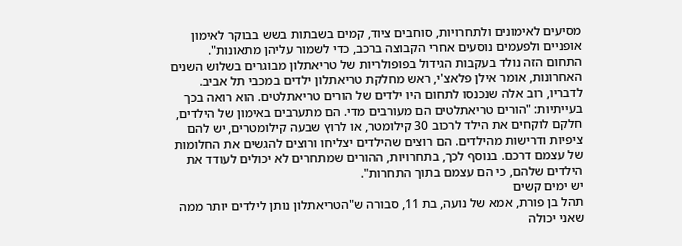מסיעים לאימונים ולתחרויות, סוחבים ציוד, קמים בשבתות בשש בבוקר לאימון אופניים ולפעמים נוסעים אחרי הקבוצה ברכב, כדי לשמור עליהן מתאונות".
התחום הזה נולד בעקבות הגידול בפופולריות של טריאתלון מבוגרים בשלוש השנים האחרונות, אומר אילן פלאצ'י, ראש מחלקת טריאתלון ילדים במכבי תל אביב. לדבריו, רוב אלה שנכנסו לתחום היו ילדים של הורים טריאתלטים. הוא רואה בכך בעייתיות: "הורים טריאתלטים הם מעורבים מדי. הם מתערבים באימון של הילדים, חלקם לוקחים את הילד לרכוב 30 קילומטר, או לרוץ שבעה קילומטרים, יש להם ציפיות ודרישות מהילדים. הם רוצים שהילדים יצליחו ורוצים להגשים את החלומות של עצמם דרכם. בנוסף לכך, בתחרויות, ההורים שמתחרים לא יכולים לעודד את הילדים שלהם, כי הם עצמם בתוך התחרות".
יש ימים קשים
תהל בן פורת, אמא של נועה, בת 11, סבורה ש"הטריאתלון נותן לילדים יותר ממה שאני יכולה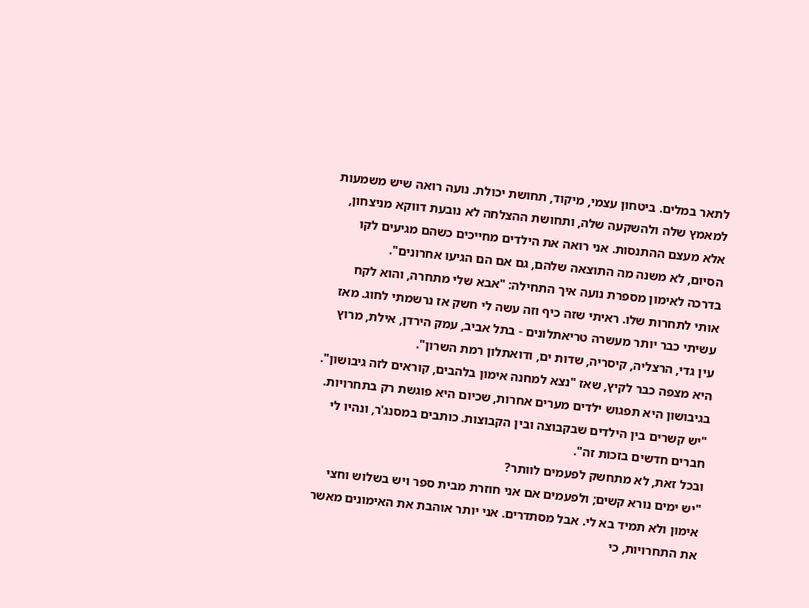לתאר במלים. ביטחון עצמי, מיקוד, תחושת יכולת. נועה רואה שיש משמעות למאמץ שלה ולהשקעה שלה, ותחושת ההצלחה לא נובעת דווקא מניצחון, אלא מעצם ההתנסות. אני רואה את הילדים מחייכים כשהם מגיעים לקו הסיום, לא משנה מה התוצאה שלהם, גם אם הם הגיעו אחרונים".
בדרכה לאימון מספרת נועה איך התחילה: "אבא שלי מתחרה, והוא לקח אותי לתחרות שלו. ראיתי שזה כיף וזה עשה לי חשק אז נרשמתי לחוג. מאז עשיתי כבר יותר מעשרה טריאתלונים - בתל אביב, עמק הירדן, אילת, מרוץ עין גדי, הרצליה, קיסריה, שדות ים, ודואתלון רמת השרון".
היא מצפה כבר לקיץ, שאז "נצא למחנה אימון בלהבים, קוראים לזה גיבושון". בגיבושון היא תפגוש ילדים מערים אחרות, שכיום היא פוגשת רק בתחרויות. "יש קשרים בין הילדים שבקבוצה ובין הקבוצות. כותבים במסנג'ר, ונהיו לי חברים חדשים בזכות זה".
ובכל זאת, לא מתחשק לפעמים לוותר?
"יש ימים נורא קשים; ולפעמים אם אני חוזרת מבית ספר ויש בשלוש וחצי אימון ולא תמיד בא לי. אבל מסתדרים. אני יותר אוהבת את האימונים מאשר את התחרויות, כי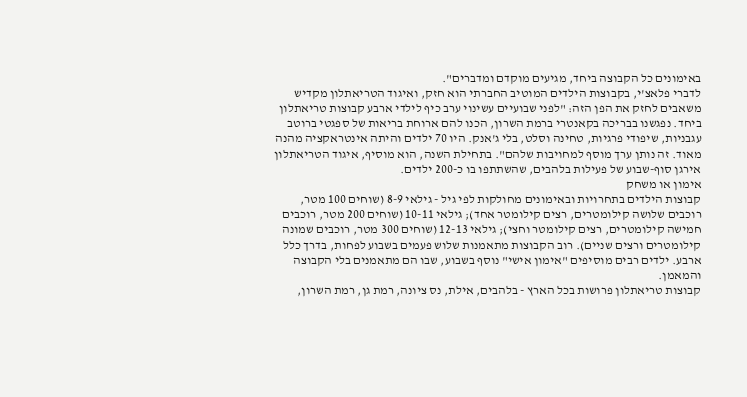באימונים כל הקבוצה ביחד, מגיעים מוקדם ומדברים".
לדברי פלאצ'י, בקבוצות הילדים המוטיב החברתי הוא חזק, ואיגוד הטריאתלון מקדיש משאבים לחזק את הפן הזה: "לפני שבועיים עשינוי ערב כיף לילדי ארבע קבוצות טריאתלון ביחד. נפגשנו בבריכה בקאנטרי ברמת השרון, הכנו להם ארוחת בריאות של ספגטי ברוטב עגבניות, שיפודי פרגיות, טחינה וסלט, בלי ג'אנק. היו 70 ילדים והיתה אינטראקציה מהנה מאוד. זה נותן ערך מוסף למחויבות שלהם". בתחילת השנה, הוא מוסיף, איגוד הטריאתלון אירגן סוף-שבוע של פעילות בלהבים, שהשתתפו בו כ-200 ילדים.
אימון או משחק
קבוצות הילדים בתחרויות ובאימונים מחולקות לפי גיל - גילאי 8-9 (שוחים 100 מטר, רוכבים שלושה קילומטרים, רצים קילומטר אחד); גילאי 10-11 (שוחים 200 מטר, רוכבים חמישה קילומטרים, רצים קילומטר וחצי); גילאי 12-13 (שוחים 300 מטר, רוכבים שמונה קילומטרים ורצים שניים). רוב הקבוצות מתאמנות שלוש פעמים בשבוע לפחות, בדרך כלל ארבע. ילדים רבים מוסיפים "אימון אישי" נוסף בשבוע, שבו הם מתאמנים בלי הקבוצה והמאמן.
קבוצות טריאתלון פרושות בכל הארץ - בלהבים, אילת, נס ציונה, רמת גן, רמת השרון,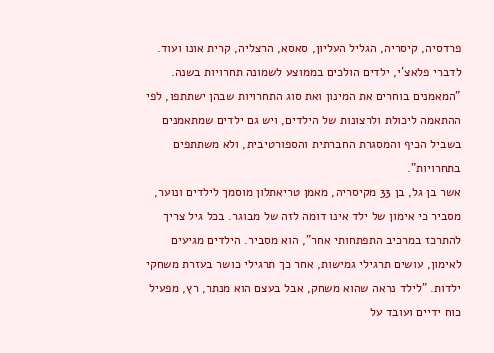פרדסיה, קיסריה, הגליל העליון, סאסא, הרצליה, קרית אונו ועוד. לדברי פלאצ'י, ילדים הולכים בממוצע לשמונה תחרויות בשנה. "המאמנים בוחרים את המינון ואת סוג התחרויות שבהן ישתתפו, לפי ההתאמה ליכולת ולרצונות של הילדים, ויש גם ילדים שמתאמנים בשביל הכיף והמסגרת החברתית והספורטיבית, ולא משתתפים בתחרויות".
אשר בן גל, בן 33 מקיסריה, מאמן טריאתלון מוסמך לילדים ונוער, מסביר כי אימון של ילד אינו דומה לזה של מבוגר. בכל גיל צריך להתרכז במרכיב התפתחותי אחר", הוא מסביר. הילדים מגיעים לאימון, עושים תרגילי גמישות, אחר כך תרגילי כושר בעזרת משחקי ילדות. "לילד נראה שהוא משחק, אבל בעצם הוא מנתר, רץ, מפעיל כוח ידיים ועובד על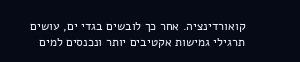קואורדינציה. אחר כך לובשים בגדי ים, עושים תרגילי גמישות אקטיבים יותר ונכנסים למים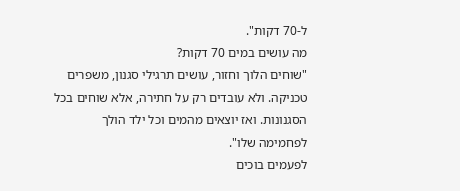ל-70 דקות".
מה עושים במים 70 דקות?
"שוחים הלוך וחזור, עושים תרגילי סגנון, משפרים טכניקה. ולא עובדים רק על חתירה, אלא שוחים בכל הסגנונות. ואז יוצאים מהמים וכל ילד הולך לפחמימה שלו".
לפעמים בוכים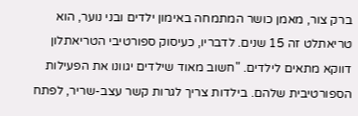ברק צור, מאמן כושר המתמחה באימון ילדים ובני נוער, הוא טריאתלט זה 15 שנים. לדבריו, כעיסוק ספורטיבי הטריאתלון דווקא מתאים לילדים. "חשוב מאוד שילדים יגוונו את הפעילות הספורטיבית שלהם. בילדות צריך לגרות קשר עצב-שריר, לפתח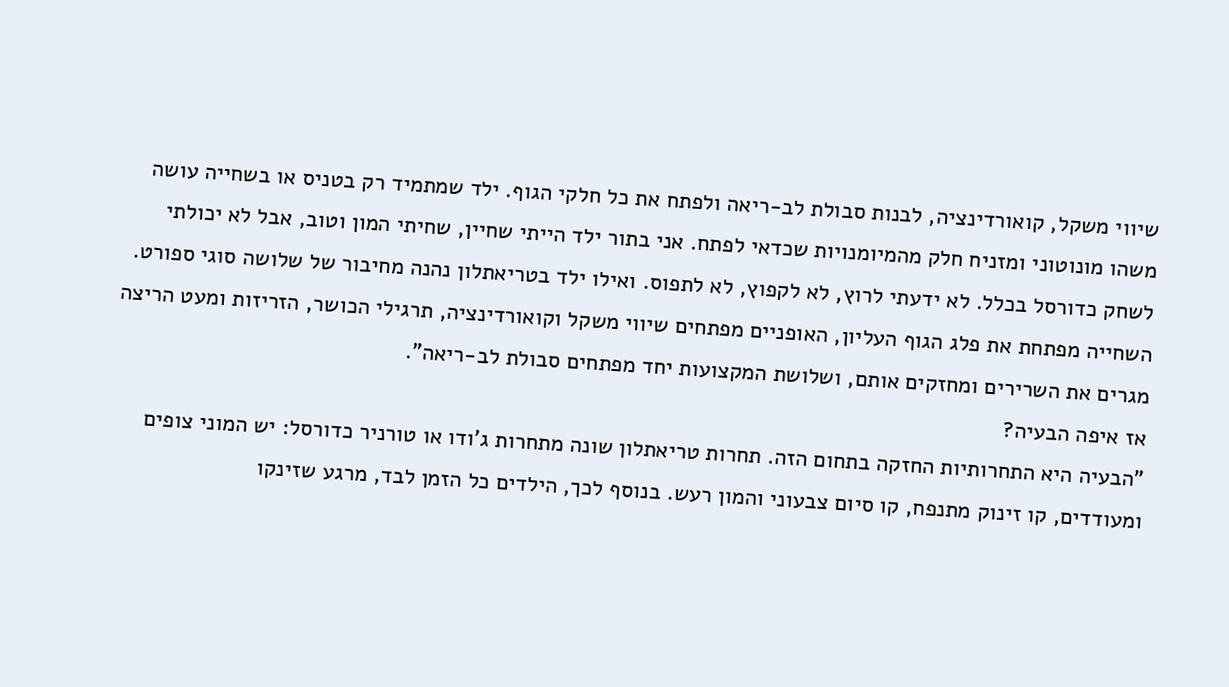שיווי משקל, קואורדינציה, לבנות סבולת לב-ריאה ולפתח את כל חלקי הגוף. ילד שמתמיד רק בטניס או בשחייה עושה משהו מונוטוני ומזניח חלק מהמיומנויות שכדאי לפתח. אני בתור ילד הייתי שחיין, שחיתי המון וטוב, אבל לא יכולתי לשחק כדורסל בכלל. לא ידעתי לרוץ, לא לקפוץ, לא לתפוס. ואילו ילד בטריאתלון נהנה מחיבור של שלושה סוגי ספורט. השחייה מפתחת את פלג הגוף העליון, האופניים מפתחים שיווי משקל וקואורדינציה, תרגילי הכושר, הזריזות ומעט הריצה מגרים את השרירים ומחזקים אותם, ושלושת המקצועות יחד מפתחים סבולת לב-ריאה".
אז איפה הבעיה?
"הבעיה היא התחרותיות החזקה בתחום הזה. תחרות טריאתלון שונה מתחרות ג'ודו או טורניר כדורסל: יש המוני צופים ומעודדים, קו זינוק מתנפח, קו סיום צבעוני והמון רעש. בנוסף לכך, הילדים כל הזמן לבד, מרגע שזינקו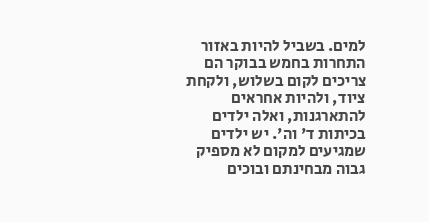למים. בשביל להיות באזור התחרות בחמש בבוקר הם צריכים לקום בשלוש, ולקחת ציוד, ולהיות אחראים להתארגנות, ואלה ילדים בכיתות ד' וה'. יש ילדים שמגיעים למקום לא מספיק גבוה מבחינתם ובוכים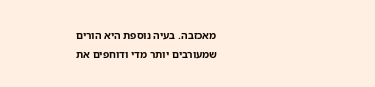מאכזבה. בעיה נוספת היא הורים שמעורבים יותר מדי ודוחפים את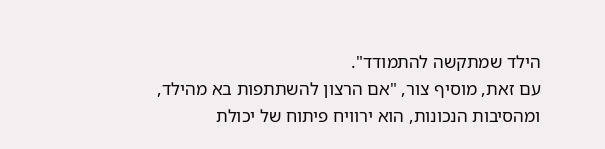הילד שמתקשה להתמודד".
עם זאת, מוסיף צור, "אם הרצון להשתתפות בא מהילד, ומהסיבות הנכונות, הוא ירוויח פיתוח של יכולת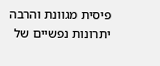פיסית מגוונת והרבה יתרונות נפשיים של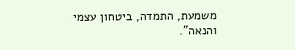משמעת, התמדה, ביטחון עצמי והנאה".